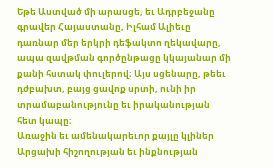Եթե Աստված մի արասցե, եւ Ադրբեջանը գրավեր Հայաստանը, Իլհամ Ալիեւը դառնար մեր երկրի դեֆակտո ղեկավարը, ապա զավթման գործընթացը կկայանար մի քանի հստակ փուլերով։ Այս սցենարը, թեեւ դժբախտ, բայց ցավոք սրտի, ունի իր տրամաբանությունը եւ իրականության հետ կապը։
Առաջին եւ ամենակարեւոր քայլը կլիներ Արցախի հիշողության եւ ինքնության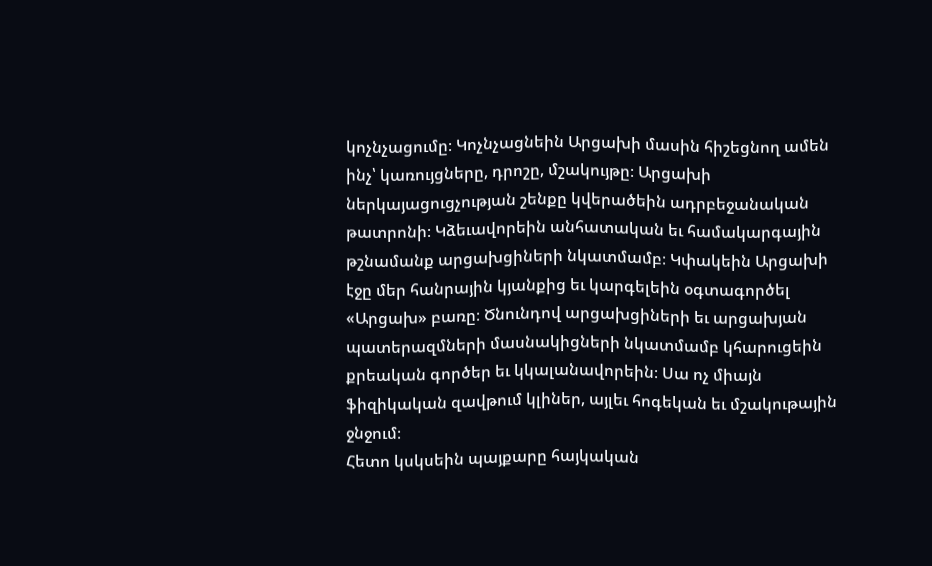կոչնչացումը։ Կոչնչացնեին Արցախի մասին հիշեցնող ամեն ինչ՝ կառույցները, դրոշը, մշակույթը։ Արցախի ներկայացուցչության շենքը կվերածեին ադրբեջանական թատրոնի։ Կձեւավորեին անհատական եւ համակարգային թշնամանք արցախցիների նկատմամբ։ Կփակեին Արցախի էջը մեր հանրային կյանքից եւ կարգելեին օգտագործել «Արցախ» բառը։ Ծնունդով արցախցիների եւ արցախյան պատերազմների մասնակիցների նկատմամբ կհարուցեին քրեական գործեր եւ կկալանավորեին։ Սա ոչ միայն ֆիզիկական զավթում կլիներ, այլեւ հոգեկան եւ մշակութային ջնջում։
Հետո կսկսեին պայքարը հայկական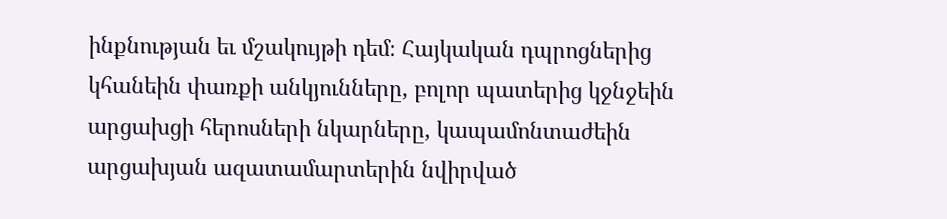ինքնության եւ մշակույթի դեմ։ Հայկական դպրոցներից կհանեին փառքի անկյունները, բոլոր պատերից կջնջեին արցախցի հերոսների նկարները, կապամոնտաժեին արցախյան ազատամարտերին նվիրված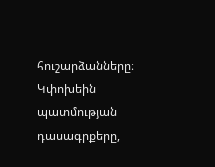հուշարձանները։ Կփոխեին պատմության դասագրքերը,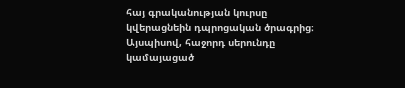հայ գրականության կուրսը կվերացնեին դպրոցական ծրագրից։ Այսպիսով, հաջորդ սերունդը կամայացած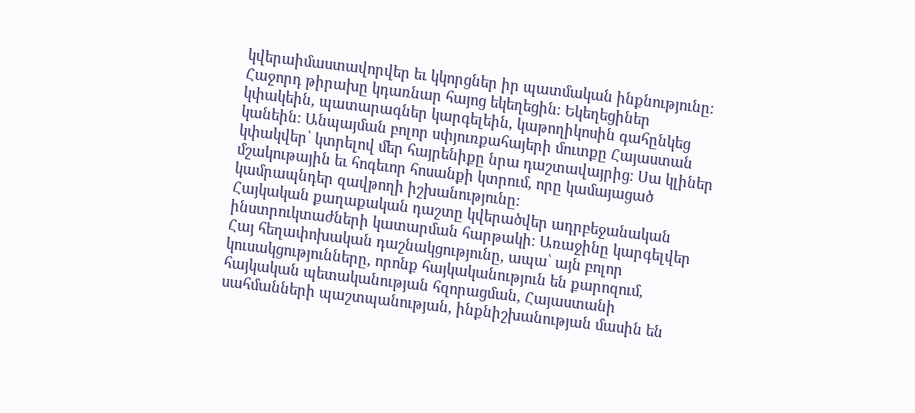կվերաիմաստավորվեր եւ կկորցներ իր պատմական ինքնությունը։
Հաջորդ թիրախը կդառնար հայոց եկեղեցին։ Եկեղեցիներ կփակեին, պատարագներ կարգելեին, կաթողիկոսին գահընկեց կանեին։ Անպայման բոլոր սփյուռքահայերի մուտքը Հայաստան կփակվեր՝ կտրելով մեր հայրենիքը նրա դաշտավայրից։ Սա կլիներ մշակութային եւ հոգեւոր հոսանքի կտրում, որը կամայացած կամրապնդեր զավթողի իշխանությունը։
Հայկական քաղաքական դաշտը կվերածվեր ադրբեջանական ինստրուկտաժների կատարման հարթակի։ Առաջինը կարգելվեր Հայ հեղափոխական դաշնակցությունը, ապա՝ այն բոլոր կուսակցությունները, որոնք հայկականություն են քարոզում, հայկական պետականության հզորացման, Հայաստանի սահմանների պաշտպանության, ինքնիշխանության մասին են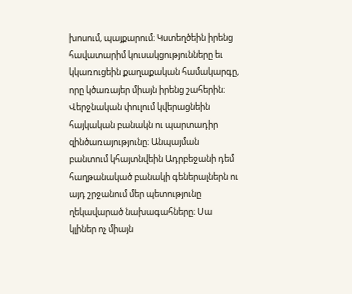խոսում, պայքարում։ Կստեղծեին իրենց հավատարիմ կուսակցությունները եւ կկառուցեին քաղաքական համակարգը, որը կծառայեր միայն իրենց շահերին։
Վերջնական փուլում կվերացնեին հայկական բանակն ու պարտադիր զինծառայությունը։ Անպայման բանտում կհայտնվեին Ադրբեջանի դեմ հաղթանակած բանակի գեներալներն ու այդ շրջանում մեր պետությունը ղեկավարած նախագահները։ Սա կլիներ ոչ միայն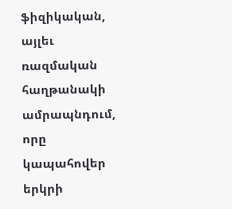ֆիզիկական, այլեւ ռազմական հաղթանակի ամրապնդում, որը կապահովեր երկրի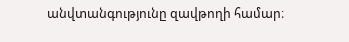անվտանգությունը զավթողի համար։